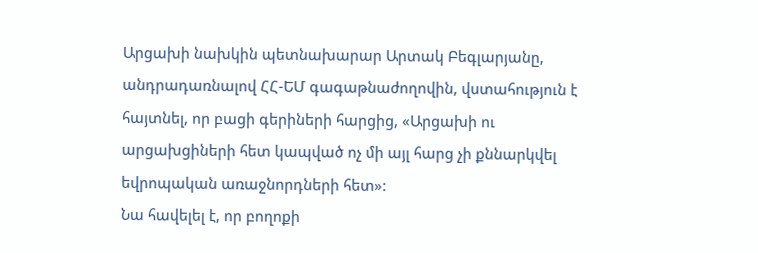Արցախի նախկին պետնախարար Արտակ Բեգլարյանը, անդրադառնալով ՀՀ-ԵՄ գագաթնաժողովին, վստահություն է հայտնել, որ բացի գերիների հարցից, «Արցախի ու արցախցիների հետ կապված ոչ մի այլ հարց չի քննարկվել եվրոպական առաջնորդների հետ»:
Նա հավելել է, որ բողոքի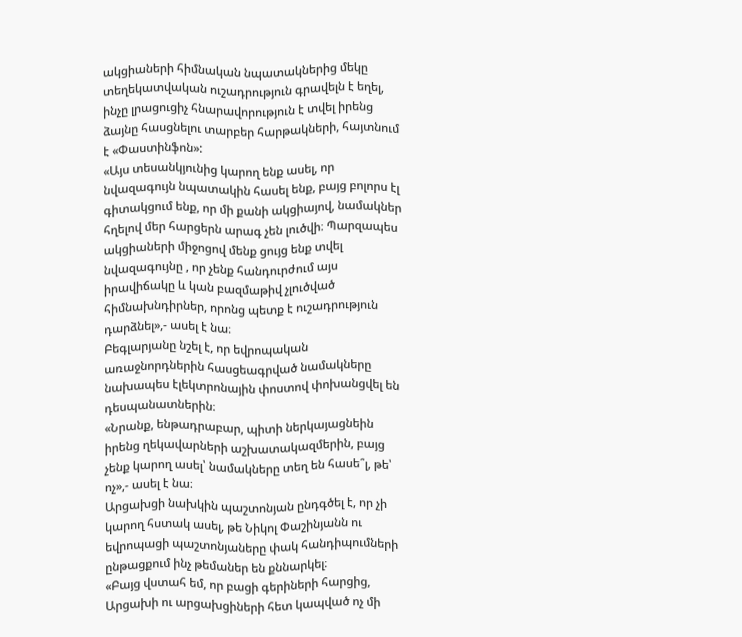ակցիաների հիմնական նպատակներից մեկը տեղեկատվական ուշադրություն գրավելն է եղել, ինչը լրացուցիչ հնարավորություն է տվել իրենց ձայնը հասցնելու տարբեր հարթակների, հայտնում է «Փաստինֆոն»:
«Այս տեսանկյունից կարող ենք ասել, որ նվազագույն նպատակին հասել ենք, բայց բոլորս էլ գիտակցում ենք, որ մի քանի ակցիայով, նամակներ հղելով մեր հարցերն արագ չեն լուծվի։ Պարզապես ակցիաների միջոցով մենք ցույց ենք տվել նվազագույնը , որ չենք հանդուրժում այս իրավիճակը և կան բազմաթիվ չլուծված հիմնախնդիրներ, որոնց պետք է ուշադրություն դարձնել»,- ասել է նա։
Բեգլարյանը նշել է, որ եվրոպական առաջնորդներին հասցեագրված նամակները նախապես էլեկտրոնային փոստով փոխանցվել են դեսպանատներին։
«Նրանք, ենթադրաբար, պիտի ներկայացնեին իրենց ղեկավարների աշխատակազմերին, բայց չենք կարող ասել՝ նամակները տեղ են հասե՞լ, թե՝ ոչ»,- ասել է նա։
Արցախցի նախկին պաշտոնյան ընդգծել է, որ չի կարող հստակ ասել, թե Նիկոլ Փաշինյանն ու եվրոպացի պաշտոնյաները փակ հանդիպումների ընթացքում ինչ թեմաներ են քննարկել։
«Բայց վստահ եմ, որ բացի գերիների հարցից, Արցախի ու արցախցիների հետ կապված ոչ մի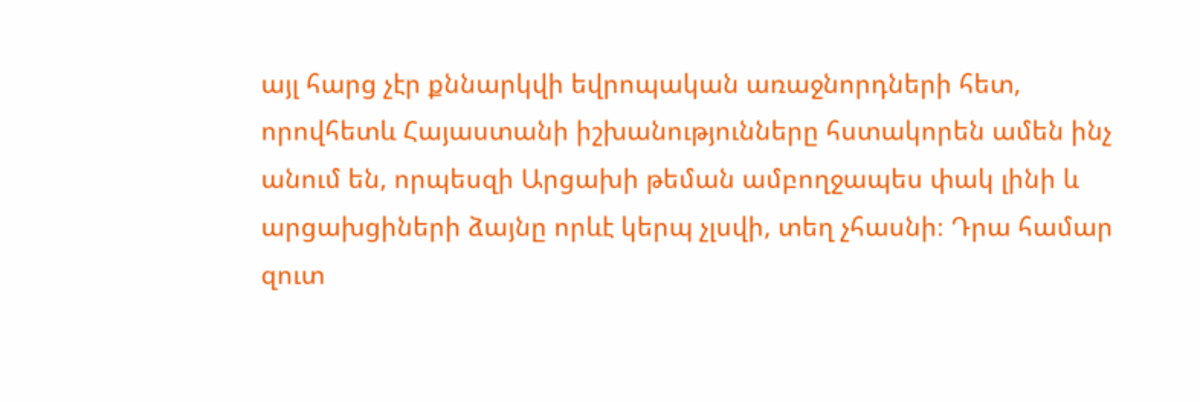այլ հարց չէր քննարկվի եվրոպական առաջնորդների հետ, որովհետև Հայաստանի իշխանությունները հստակորեն ամեն ինչ անում են, որպեսզի Արցախի թեման ամբողջապես փակ լինի և արցախցիների ձայնը որևէ կերպ չլսվի, տեղ չհասնի։ Դրա համար զուտ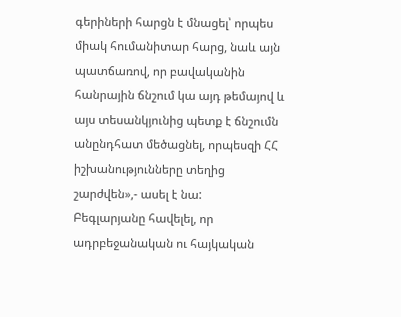գերիների հարցն է մնացել՝ որպես միակ հումանիտար հարց, նաև այն պատճառով, որ բավականին հանրային ճնշում կա այդ թեմայով և այս տեսանկյունից պետք է ճնշումն անընդհատ մեծացնել, որպեսզի ՀՀ իշխանությունները տեղից շարժվեն»,- ասել է նա:
Բեգլարյանը հավելել, որ ադրբեջանական ու հայկական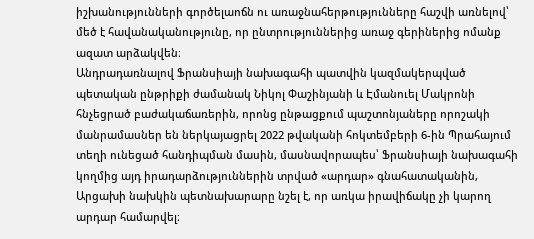իշխանությունների գործելաոճն ու առաջնահերթությունները հաշվի առնելով՝ մեծ է հավանականությունը, որ ընտրություններից առաջ գերիներից ոմանք ազատ արձակվեն։
Անդրադառնալով Ֆրանսիայի նախագահի պատվին կազմակերպված պետական ընթրիքի ժամանակ Նիկոլ Փաշինյանի և Էմանուել Մակրոնի հնչեցրած բաժակաճառերին, որոնց ընթացքում պաշտոնյաները որոշակի մանրամասներ են ներկայացրել 2022 թվականի հոկտեմբերի 6-ին Պրահայում տեղի ունեցած հանդիպման մասին, մասնավորապես՝ Ֆրանսիայի նախագահի կողմից այդ իրադարձություններին տրված «արդար» գնահատականին, Արցախի նախկին պետնախարարը նշել է, որ առկա իրավիճակը չի կարող արդար համարվել։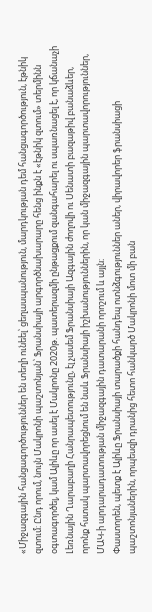«Միջազգային հանցագործություններ են տեղի ունեել՝ ցեղասպանություն, մարդկության դեմ հանցագործություն, էթնիկ զտում։ Ընդ որում, նույն Մակրոնի պաշտոնյան՝ Ֆրանսիայի արգործնախարարը հենց ինքն է «էթնիկ զտում» տերմինն օգտագործել, կամ Ալիևը որ ասել է Մակրոնը 2020թ. պատերազմի ընթացքում զանգահարել ու սպառնացել է, որ կճանաչի Լեռնային Ղարաբաղի Հանրապետությունը, էլ չասեմ Ֆրանսիայի Ազգային ժողովի ու Սենատի բազաթիվ բանաձևեր, որոնք հստակ պարտավորեցնում են նաև Ֆրանսիայի իշխանություններին, որ կան միջազգային պարտավորություններ, ՄԱԿ-ի արդարադատության միջազգային դատարանի որոշում և այլն։
Փաստորեն, պետք է Ալիևը Ֆրանսիայի տարածքի հանդեպ ոտնձգություններ աներ, վիրավորեր ֆրանսիացի պաշտոնյաներին, որպեսզի դրանից հետո հանկարծ Մակրոնի մոտ մի բան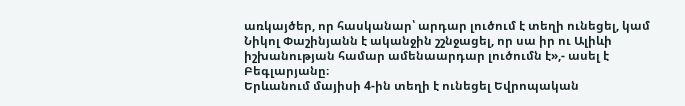առկայծեր, որ հասկանար՝ արդար լուծում է տեղի ունեցել, կամ Նիկոլ Փաշինյանն է ականջին շշնջացել, որ սա իր ու Ալիևի իշխանության համար ամենաարդար լուծումն է»,- ասել է Բեգլարյանը։
Երևանում մայիսի 4-ին տեղի է ունեցել Եվրոպական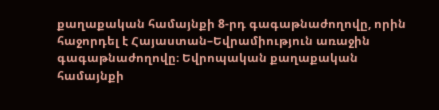քաղաքական համայնքի 8-րդ գագաթնաժողովը, որին հաջորդել է Հայաստան–Եվրամիություն առաջին գագաթնաժողովը։ Եվրոպական քաղաքական համայնքի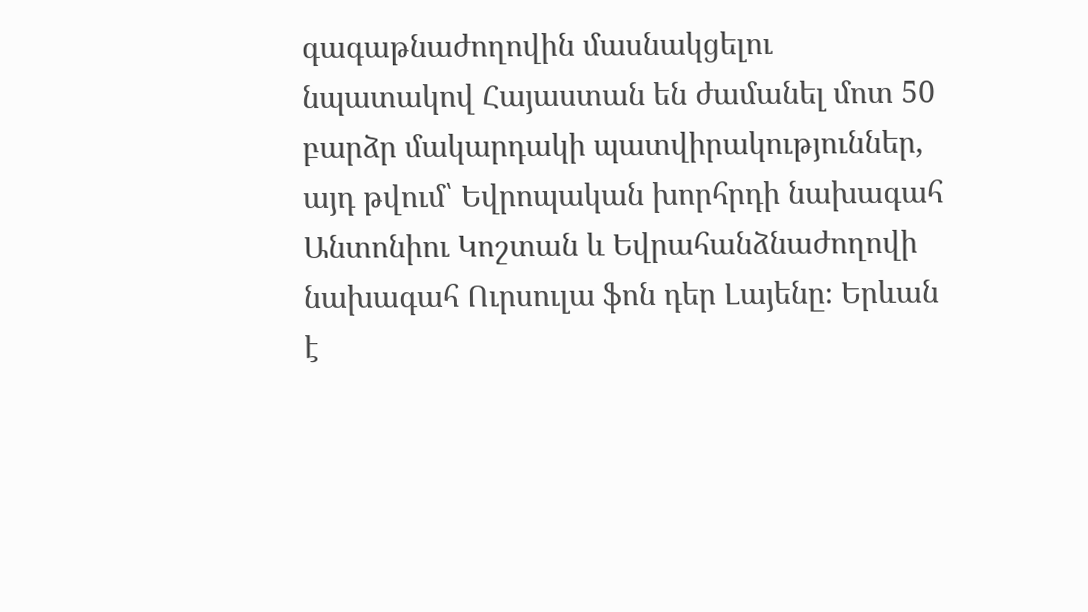գագաթնաժողովին մասնակցելու նպատակով Հայաստան են ժամանել մոտ 50 բարձր մակարդակի պատվիրակություններ, այդ թվում՝ Եվրոպական խորհրդի նախագահ Անտոնիու Կոշտան և Եվրահանձնաժողովի նախագահ Ուրսուլա ֆոն դեր Լայենը։ Երևան է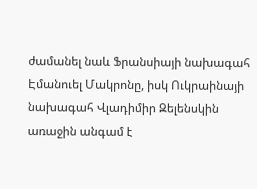ժամանել նաև Ֆրանսիայի նախագահ Էմանուել Մակրոնը, իսկ Ուկրաինայի նախագահ Վլադիմիր Զելենսկին առաջին անգամ է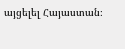այցելել Հայաստան։